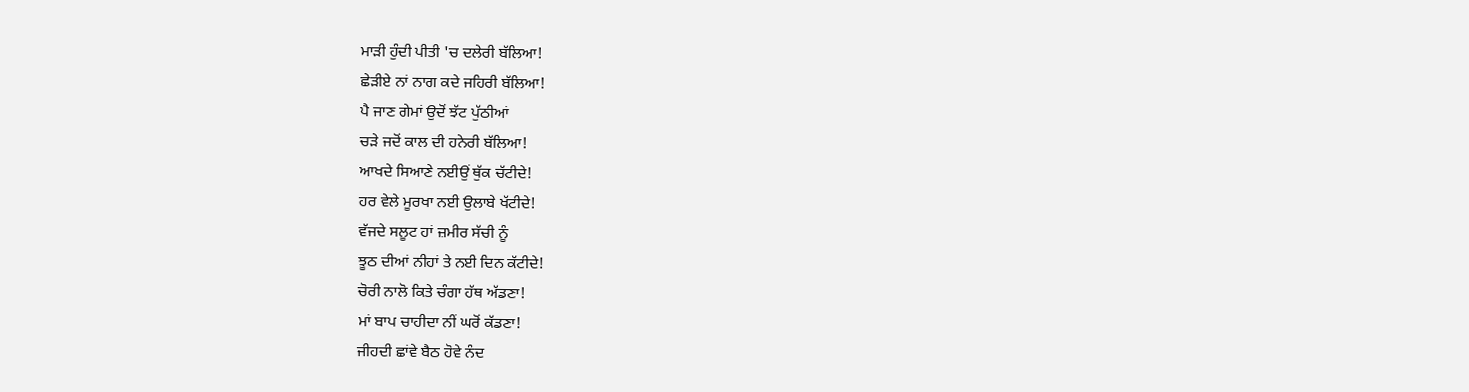ਮਾੜੀ ਹੁੰਦੀ ਪੀਤੀ 'ਚ ਦਲੇਰੀ ਬੱਲਿਆ!
ਛੇੜੀਏ ਨਾਂ ਨਾਗ ਕਦੇ ਜਹਿਰੀ ਬੱਲਿਆ!
ਪੈ ਜਾਣ ਗੇਮਾਂ ਉਦੋਂ ਝੱਟ ਪੁੱਠੀਆਂ
ਚੜੇ ਜਦੋਂ ਕਾਲ ਦੀ ਹਨੇਰੀ ਬੱਲਿਆ!
ਆਖਦੇ ਸਿਆਣੇ ਨਈਉਂ ਥੁੱਕ ਚੱਟੀਦੇ!
ਹਰ ਵੇਲੇ ਮੂਰਖਾ ਨਈ ਉਲਾਬੇ ਖੱਟੀਦੇ!
ਵੱਜਦੇ ਸਲੂਟ ਹਾਂ ਜ਼ਮੀਰ ਸੱਚੀ ਨੂੰ
ਝੂਠ ਦੀਆਂ ਨੀਹਾਂ ਤੇ ਨਈ ਦਿਨ ਕੱਟੀਦੇ!
ਚੋਰੀ ਨਾਲੋ ਕਿਤੇ ਚੰਗਾ ਹੱਥ ਅੱਡਣਾ!
ਮਾਂ ਬਾਪ ਚਾਹੀਦਾ ਨੀਂ ਘਰੋਂ ਕੱਡਣਾ!
ਜੀਹਦੀ ਛਾਂਵੇ ਬੈਠ ਹੋਵੇ ਨੰਦ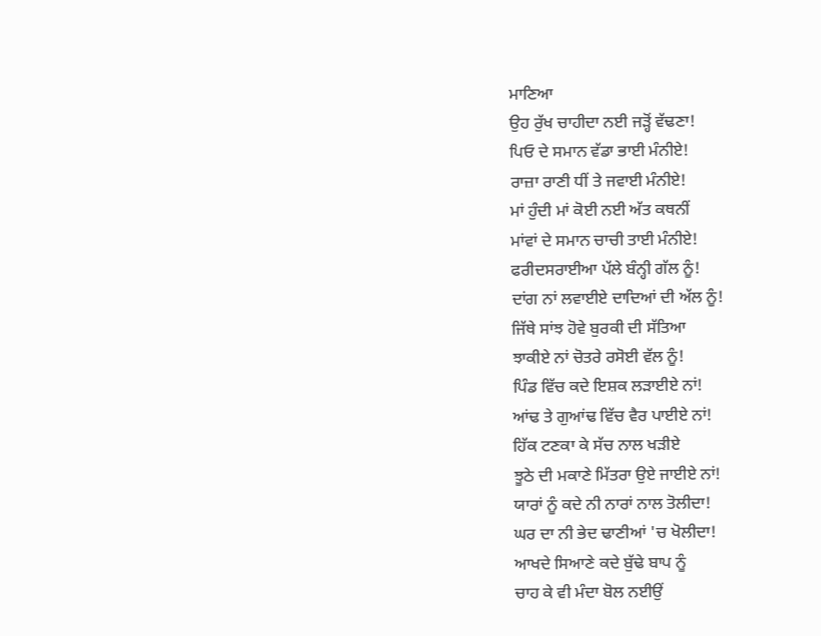ਮਾਣਿਆ
ਉਹ ਰੁੱਖ ਚਾਹੀਦਾ ਨਈ ਜੜ੍ਹੋਂ ਵੱਢਣਾ!
ਪਿਓ ਦੇ ਸਮਾਨ ਵੱਡਾ ਭਾਈ ਮੰਨੀਏ!
ਰਾਜ਼ਾ ਰਾਣੀ ਧੀਂ ਤੇ ਜਵਾਈ ਮੰਨੀਏ!
ਮਾਂ ਹੁੰਦੀ ਮਾਂ ਕੋਈ ਨਈ ਅੱਤ ਕਥਨੀਂ
ਮਾਂਵਾਂ ਦੇ ਸਮਾਨ ਚਾਚੀ ਤਾਈ ਮੰਨੀਏ!
ਫਰੀਦਸਰਾਈਆ ਪੱਲੇ ਬੰਨ੍ਹੀ ਗੱਲ ਨੂੰ!
ਦਾਂਗ ਨਾਂ ਲਵਾਈਏ ਦਾਦਿਆਂ ਦੀ ਅੱਲ ਨੂੰ!
ਜਿੱਥੇ ਸਾਂਝ ਹੋਵੇ ਬੁਰਕੀ ਦੀ ਸੱਤਿਆ
ਝਾਕੀਏ ਨਾਂ ਚੋਤਰੇ ਰਸੋਈ ਵੱਲ ਨੂੰ!
ਪਿੰਡ ਵਿੱਚ ਕਦੇ ਇਸ਼ਕ ਲੜਾਈਏ ਨਾਂ!
ਆਂਢ ਤੇ ਗੁਆਂਢ ਵਿੱਚ ਵੈਰ ਪਾਈਏ ਨਾਂ!
ਹਿੱਕ ਟਣਕਾ ਕੇ ਸੱਚ ਨਾਲ ਖੜੀਏ
ਝੂਠੇ ਦੀ ਮਕਾਣੇ ਮਿੱਤਰਾ ਉਏ ਜਾਈਏ ਨਾਂ!
ਯਾਰਾਂ ਨੂੰ ਕਦੇ ਨੀ ਨਾਰਾਂ ਨਾਲ ਤੋਲੀਦਾ!
ਘਰ ਦਾ ਨੀ ਭੇਦ ਢਾਣੀਆਂ 'ਚ ਖੋਲੀਦਾ!
ਆਖਦੇ ਸਿਆਣੇ ਕਦੇ ਬੁੱਢੇ ਬਾਪ ਨੂੰ
ਚਾਹ ਕੇ ਵੀ ਮੰਦਾ ਬੋਲ ਨਈਉਂ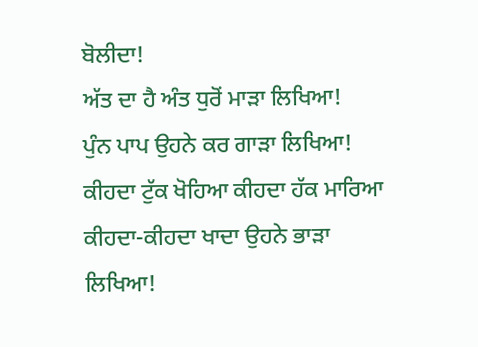ਬੋਲੀਦਾ!
ਅੱਤ ਦਾ ਹੈ ਅੰਤ ਧੁਰੋਂ ਮਾੜਾ ਲਿਖਿਆ!
ਪੁੰਨ ਪਾਪ ਉਹਨੇ ਕਰ ਗਾੜਾ ਲਿਖਿਆ!
ਕੀਹਦਾ ਟੁੱਕ ਖੋਹਿਆ ਕੀਹਦਾ ਹੱਕ ਮਾਰਿਆ
ਕੀਹਦਾ-ਕੀਹਦਾ ਖਾਦਾ ਉਹਨੇ ਭਾੜਾ ਲਿਖਿਆ!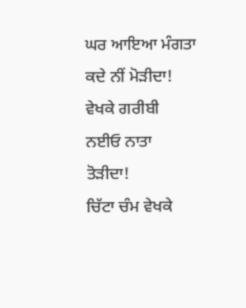ਘਰ ਆਇਆ ਮੰਗਤਾ ਕਦੇ ਨੀਂ ਮੋੜੀਦਾ!
ਵੇਖਕੇ ਗਰੀਬੀ ਨਈਓ ਨਾਤਾ ਤੋੜੀਦਾ!
ਚਿੱਟਾ ਚੰਮ ਵੇਖਕੇ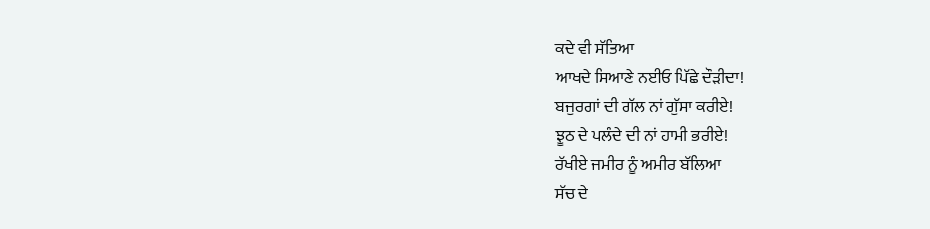ਕਦੇ ਵੀ ਸੱਤਿਆ
ਆਖਦੇ ਸਿਆਣੇ ਨਈਓ ਪਿੱਛੇ ਦੌੜੀਦਾ!
ਬਜੁਰਗਾਂ ਦੀ ਗੱਲ ਨਾਂ ਗੁੱਸਾ ਕਰੀਏ!
ਝੂਠ ਦੇ ਪਲੰਦੇ ਦੀ ਨਾਂ ਹਾਮੀ ਭਰੀਏ!
ਰੱਖੀਏ ਜਮੀਰ ਨੂੰ ਅਮੀਰ ਬੱਲਿਆ
ਸੱਚ ਦੇ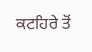ਕਟਹਿਰੇ ਤੋਂ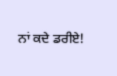ਨਾਂ ਕਦੇ ਡਰੀਏ!